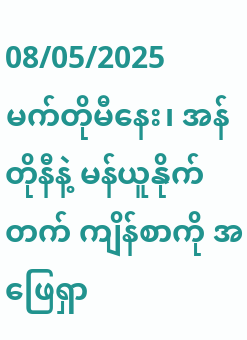08/05/2025
မက်တိုမီနေး၊ အန်တိုနီနဲ့ မန်ယူနိုက်တက် ကျိန်စာကို အဖြေရှာ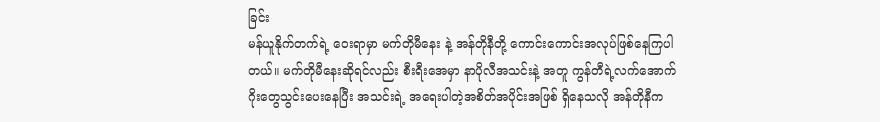ခြင်း
မန်ယူနိုက်တက်ရဲ့ ဝေးရာမှာ မက်တိုမီနေး နဲ့ အန်တိုနီတို့ ကောင်းကောင်းအလုပ်ဖြစ်နေကြပါတယ်။ မက်တိုမီနေးဆိုရင်လည်း စီးရီးအေမှာ နာပိုလီအသင်းနဲ့ အတူ ကွန်တီရဲ့လက်အောက် ဂိုးတွေသွင်းပေးနေပြီး အသင်းရဲ့ အရေးပါတဲ့အစိတ်အပိုင်းအဖြစ် ရှိနေသလို အန်တိုနီက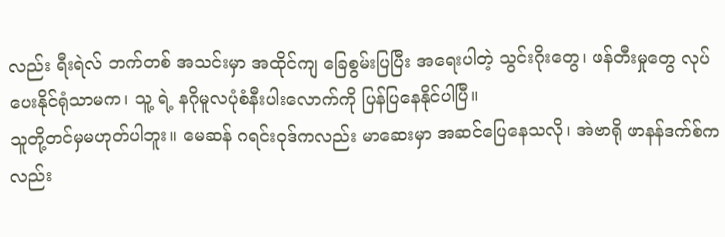လည်း ရီးရဲလ် ဘက်တစ် အသင်းမှာ အထိုင်ကျ ခြေစွမ်းပြပြီး အရေးပါတဲ့ သွင်းဂိုးတွေ၊ ဖန်တီးမှုတွေ လုပ်ပေးနိုင်ရုံသာမက၊ သူ့ ရဲ့ နဂိုမူလပုံစံနီးပါးလောက်ကို ပြန်ပြနေနိုင်ပါပြီ။
သူတို့တင်မှမဟုတ်ပါဘူး။ မေဆန် ဂရင်းဝုဒ်ကလည်း မာဆေးမှာ အဆင်ပြေနေသလို၊ အဲဗာရို ဖာနန်ဒက်စ်ကလည်း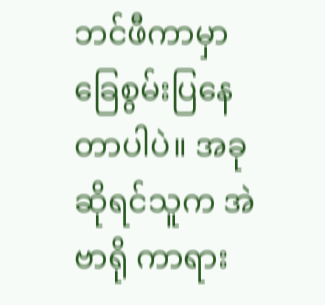ဘင်ဖီကာမှာ ခြေစွမ်းပြနေတာပါပဲ။ အခုဆိုရင်သူက အဲဗာရို ကာရား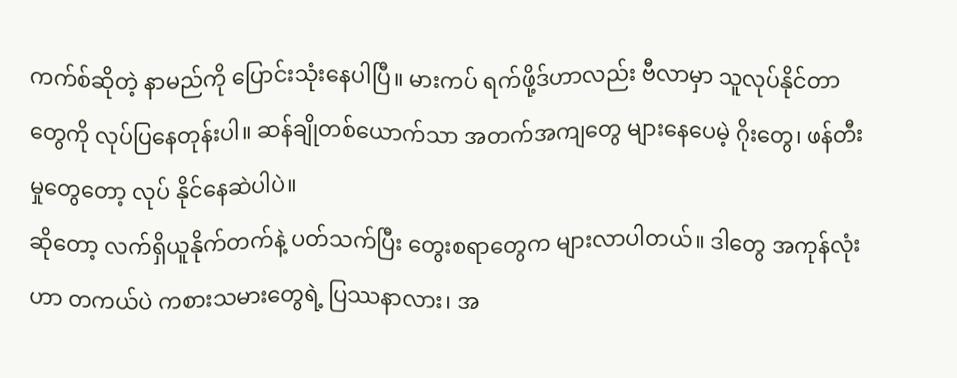ကက်စ်ဆိုတဲ့ နာမည်ကို ပြောင်းသုံးနေပါပြီ။ မားကပ် ရက်ဖို့ဒ်ဟာလည်း ဗီလာမှာ သူလုပ်နိုင်တာတွေကို လုပ်ပြနေတုန်းပါ။ ဆန်ချိုတစ်ယောက်သာ အတက်အကျတွေ များနေပေမဲ့ ဂိုးတွေ၊ ဖန်တီးမှုတွေတော့ လုပ် နိုင်နေဆဲပါပဲ။
ဆိုတော့ လက်ရှိယူနိုက်တက်နဲ့ ပတ်သက်ပြီး တွေးစရာတွေက များလာပါတယ်။ ဒါတွေ အကုန်လုံးဟာ တကယ်ပဲ ကစားသမားတွေရဲ့ ပြဿနာလား၊ အ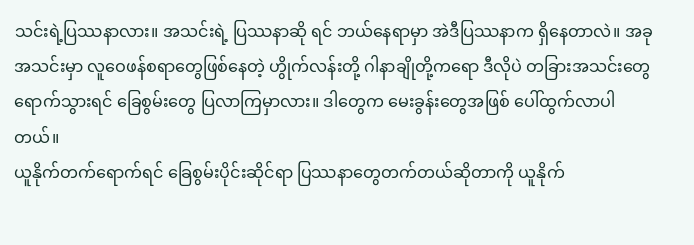သင်းရဲ့ပြဿနာလား။ အသင်းရဲ့ ပြဿနာဆို ရင် ဘယ်နေရာမှာ အဲဒီပြဿနာက ရှိနေတာလဲ။ အခု အသင်းမှာ လူဝေဖန်စရာတွေဖြစ်နေတဲ့ ဟွိုက်လန်းတို့ ဂါနာချိုတို့ကရော ဒီလိုပဲ တခြားအသင်းတွေ ရောက်သွားရင် ခြေစွမ်းတွေ ပြလာကြမှာလား။ ဒါတွေက မေးခွန်းတွေအဖြစ် ပေါ်ထွက်လာပါတယ်။
ယူနိုက်တက်ရောက်ရင် ခြေစွမ်းပိုင်းဆိုင်ရာ ပြဿနာတွေတက်တယ်ဆိုတာကို ယူနိုက်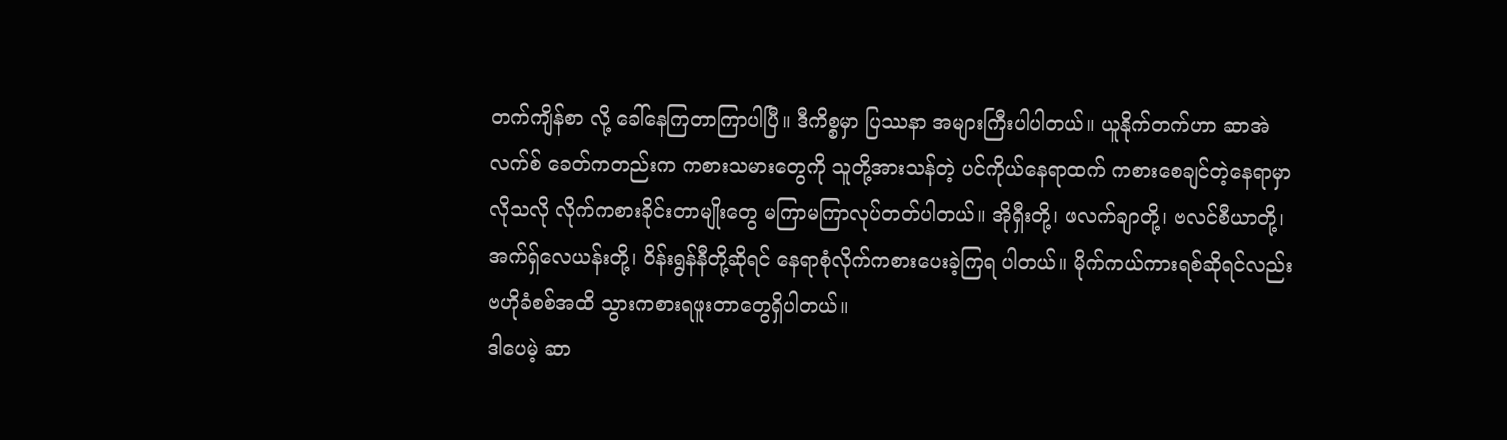တက်ကျိန်စာ လို့ ခေါ်နေကြတာကြာပါပြီ။ ဒီကိစ္စမှာ ပြဿနာ အများကြီးပါပါတယ်။ ယူနိုက်တက်ဟာ ဆာအဲလက်စ် ခေတ်ကတည်းက ကစားသမားတွေကို သူတို့အားသန်တဲ့ ပင်ကိုယ်နေရာထက် ကစားစေချင်တဲ့နေရာမှာ လိုသလို လိုက်ကစားခိုင်းတာမျိုးတွေ မကြာမကြာလုပ်တတ်ပါတယ်။ အိုရှီးတို့၊ ဖလက်ချာတို့၊ ဗလင်စီယာတို့၊ အက်ရှ်လေယန်းတို့၊ ဝိန်းရွန်နီတို့ဆိုရင် နေရာစုံလိုက်ကစားပေးခဲ့ကြရ ပါတယ်။ မိုက်ကယ်ကားရစ်ဆိုရင်လည်း ဗဟိုခံစစ်အထိ သွားကစားရဖူးတာတွေရှိပါတယ်။
ဒါပေမဲ့ ဆာ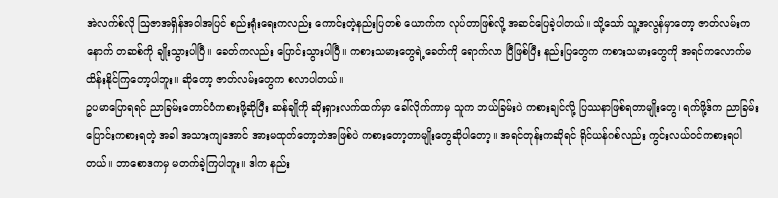အဲလက်စ်လို ဩဇာအရှိန်အဝါအပြင် စည်းရုံးရေးကလည်း ကောင်းတဲ့နည်းပြတစ် ယောက်က လုပ်တာဖြစ်လို့ အဆင်ပြေခဲ့ပါတယ်။ သို့သော် သူ့အလွန်မှာတော့ ဇာတ်လမ်းက နောက် တဆစ်ကို ချိုးသွားပါပြီ။ ခေတ်ကလည်း ပြောင်းသွားပါပြီ။ ကစားသမားတွေရဲ့ခေတ်ကို ရောက်လာ ပြီဖြစ်ပြီး နည်းပြတွေက ကစားသမားတွေကို အရင်ကလောက်မထိန်းနိုင်ကြတော့ပါဘူး။ ဆိုတော့ ဇာတ်လမ်းတွေက စလာပါတယ်။
ဥပမာပြောရရင် ညာခြမ်းတောင်ပံကစားဖို့ဆိုပြီး ဆန်ချိုကို ဆိုးရှားလက်ထက်မှာ ခေါ်လိုက်ကာမှ သူက ဘယ်ခြမ်းပဲ ကစားချင်လို့ ပြဿနာဖြစ်ရတာမျိုးတွေ၊ ရက်ဖို့ဒ်က ညာခြမ်းပြောင်းကစားရတဲ့ အခါ အသားကျအောင် အားမထုတ်တော့ဘဲအဖြစ်ပဲ ကစားတော့တာမျိုးတွေဆိုပါတော့။ အရင်တုန်းကဆိုရင် ရိုင်ယန်ဂစ်လည်း ကွင်းလယ်ဝင်ကစားရပါတယ်။ ဘာစောဒကမှ မတက်ခဲ့ကြပါဘူး။ ဒါက နည်း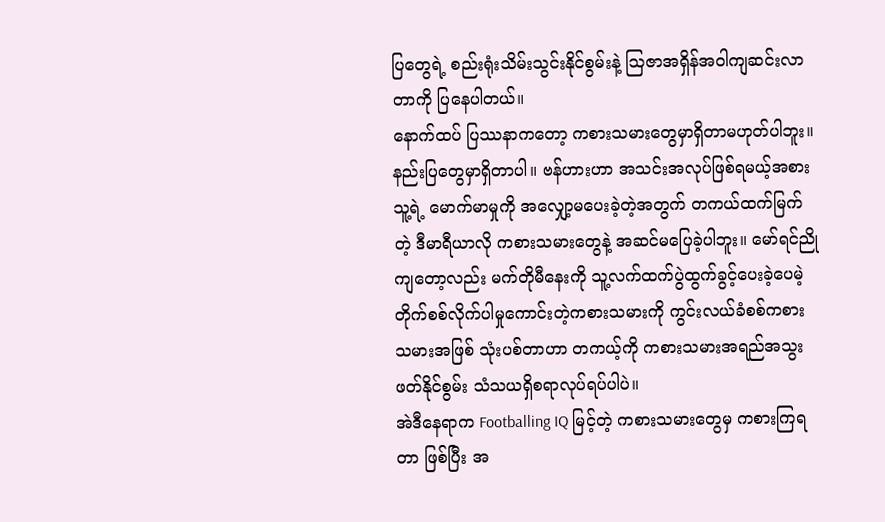ပြတွေရဲ့ စည်းရုံးသိမ်းသွင်းနိုင်စွမ်းနဲ့ ဩဇာအရှိန်အဝါကျဆင်းလာတာကို ပြနေပါတယ်။
နောက်ထပ် ပြဿနာကတော့ ကစားသမားတွေမှာရှိတာမဟုတ်ပါဘူး။ နည်းပြတွေမှာရှိတာပါ။ ဗန်ဟားဟာ အသင်းအလုပ်ဖြစ်ရမယ့်အစား သူ့ရဲ့ မောက်မာမှုကို အလျှော့မပေးခဲ့တဲ့အတွက် တကယ်ထက်မြက်တဲ့ ဒီမာရီယာလို ကစားသမားတွေနဲ့ အဆင်မပြေခဲ့ပါဘူး။ မော်ရင်ညိုကျတော့လည်း မက်တိုမီနေးကို သူ့လက်ထက်ပွဲထွက်ခွင့်ပေးခဲ့ပေမဲ့ တိုက်စစ်လိုက်ပါမှုကောင်းတဲ့ကစားသမားကို ကွင်းလယ်ခံစစ်ကစားသမားအဖြစ် သုံးပစ်တာဟာ တကယ့်ကို ကစားသမားအရည်အသွးဖတ်နိုင်စွမ်း သံသယရှိစရာလုပ်ရပ်ပါပဲ။
အဲဒီနေရာက Footballing IQ မြင့်တဲ့ ကစားသမားတွေမှ ကစားကြရတာ ဖြစ်ပြီး အ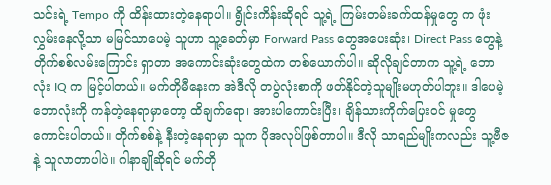သင်းရဲ့ Tempo ကို ထိန်းထားတဲ့နေရာပါ။ ရွိုင်းကိန်းဆိုရင် သူ့ရဲ့ ကြမ်းတမ်းခက်ထန်မှုတွေ က ဖုံးလွှမ်းနေလို့သာ မမြင်သာပေမဲ့ သူဟာ သူ့ခေတ်မှာ Forward Pass တွေအပေးဆုံး၊ Direct Pass တွေနဲ့ တိုက်စစ်လမ်းကြောင်း ရှာတာ အကောင်းဆုံးတွေထဲက တစ်ယောက်ပါ။ ဆိုလိုချင်တာက သူ့ရဲ့ ဘောလုံး IQ က မြင့်ပါတယ်။ မက်တိုမီနေးက အဲဒီလို တပွဲလုံးစာကို ဖတ်နိုင်တဲ့သူမျိုးမဟုတ်ပါဘူး။ ဒါပေမဲ့ ဘောလုံးကို ကန်တဲ့နေရာမှာတော့ ထိချက်ရော၊ အားပါကောင်းပြီး၊ ချိန်သားကိုက်ပြေးဝင် မှုတွေ ကောင်းပါတယ်။ တိုက်စစ်နဲ့ နီးတဲ့နေရာမှာ သူက ပိုအလုပ်ဖြစ်တာပါ။ ဒီလို သာရည်မျိုးကလည်း သူ့ဗီဇနဲ့ သူလာတာပါပဲ။ ဂါနာချိုဆိုရင် မက်တို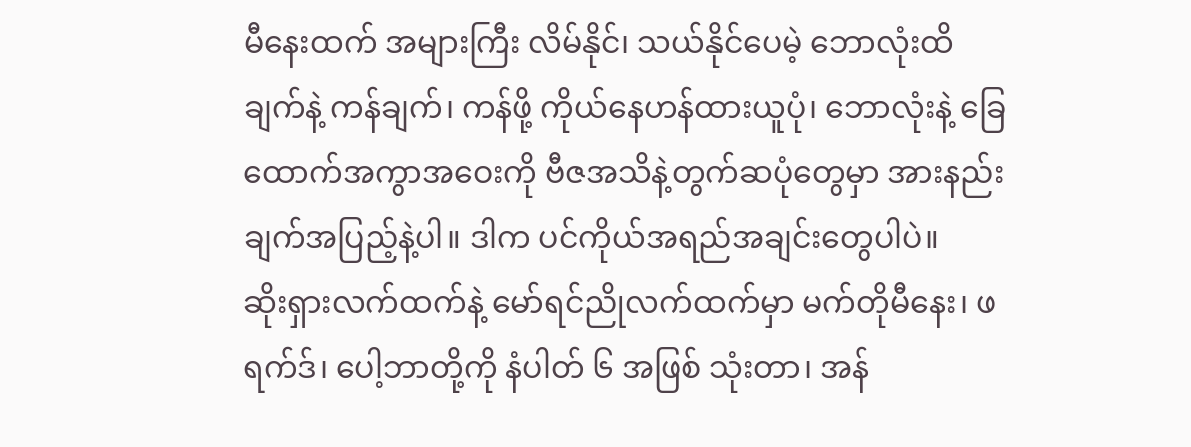မီနေးထက် အများကြီး လိမ်နိုင်၊ သယ်နိုင်ပေမဲ့ ဘောလုံးထိချက်နဲ့ ကန်ချက်၊ ကန်ဖို့ ကိုယ်နေဟန်ထားယူပုံ၊ ဘောလုံးနဲ့ ခြေထောက်အကွာအဝေးကို ဗီဇအသိနဲ့တွက်ဆပုံတွေမှာ အားနည်းချက်အပြည့်နဲ့ပါ။ ဒါက ပင်ကိုယ်အရည်အချင်းတွေပါပဲ။
ဆိုးရှားလက်ထက်နဲ့ မော်ရင်ညိုလက်ထက်မှာ မက်တိုမီနေး၊ ဖရက်ဒ်၊ ပေါ့ဘာတို့ကို နံပါတ် ၆ အဖြစ် သုံးတာ၊ အန်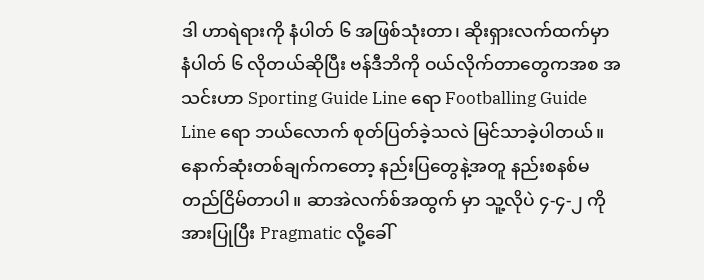ဒါ ဟာရဲရားကို နံပါတ် ၆ အဖြစ်သုံးတာ၊ ဆိုးရှားလက်ထက်မှာ နံပါတ် ၆ လိုတယ်ဆိုပြီး ဗန်ဒီဘိကို ဝယ်လိုက်တာတွေကအစ အသင်းဟာ Sporting Guide Line ရော Footballing Guide Line ရော ဘယ်လောက် စုတ်ပြတ်ခဲ့သလဲ မြင်သာခဲ့ပါတယ်။
နောက်ဆုံးတစ်ချက်ကတော့ နည်းပြတွေနဲ့အတူ နည်းစနစ်မတည်ငြိမ်တာပါ။ ဆာအဲလက်စ်အထွက် မှာ သူ့လိုပဲ ၄-၄-၂ ကို အားပြုပြီး Pragmatic လို့ခေါ်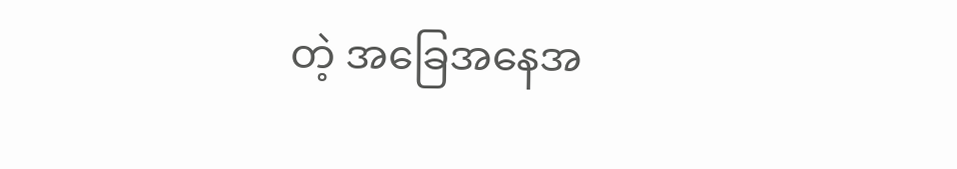တဲ့ အခြေအနေအ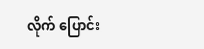လိုက် ပြောင်း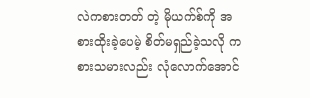လဲကစားတတ် တဲ့ မိုယက်စ်ကို အစားထိုးခဲ့ပေမဲ့ စိတ်မရှည်ခဲ့သလို ကစားသမားလည်း လုံလောက်အောင်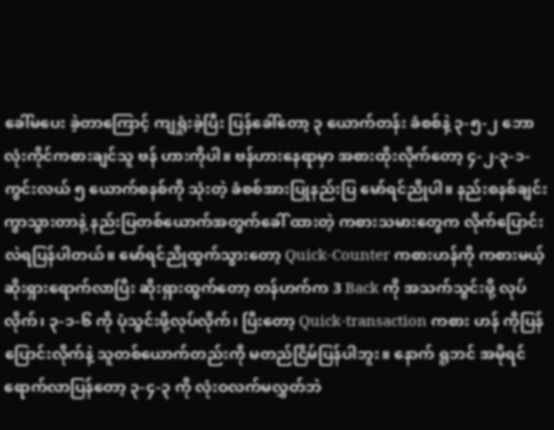ခေါ်မပေး ခဲ့တာကြောင့် ကျရှုံးခဲ့ပြီး ပြန်ခေါ်တော့ ၃ ယောက်တန်း ခံစစ်နဲ့ ၃-၅-၂ ဘောလုံးကိုင်ကစားချင်သူ ဗန် ဟားကိုပါ။ ဗန်ဟားနေရာမှာ အစားထိုးလိုက်တော့ ၄-၂-၃-၁- ကွင်းလယ် ၅ ယောက်စနစ်ကို သုံးတဲ့ ခံစစ်အားပြုနည်းပြ မော်ရင်ညိုပါ။ နည်းစနစ်ချင်း ကွာသွားတာနဲ့ နည်းပြတစ်ယောက်အတွက်ခေါ် ထားတဲ့ ကစားသမားတွေက လိုက်ပြောင်းလဲရပြန်ပါတယ်။ မော်ရင်ညိုထွက်သွားတော့ Quick-Counter ကစားဟန်ကို ကစားမယ့် ဆိုးရှားရောက်လာပြီး ဆိုးရှားထွက်တော့ တန်ဟက်က 3 Back ကို အသက်သွင်းဖို့ လုပ်လိုက်၊ ၃-၁-၆ ကို ပုံသွင်းဖို့လုပ်လိုက်၊ ပြီးတော့ Quick-transaction ကစား ဟန် ကိုပြန်ပြောင်းလိုက်နဲ့ သူတစ်ယောက်တည်းကို မတည်ငြိမ်ပြန်ပါဘူး။ နောက် ရူဘင် အမိုရင် ရောက်လာပြန်တော့ ၃-၄-၃ ကို လုံးဝလက်မလွှတ်ဘဲ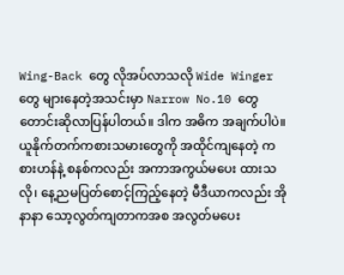Wing-Back တွေ လိုအပ်လာသလို Wide Winger တွေ များနေတဲ့အသင်းမှာ Narrow No.10 တွေ တောင်းဆိုလာပြန်ပါတယ်။ ဒါက အဓိက အချက်ပါပဲ။
ယူနိုက်တက်ကစားသမားတွေကို အထိုင်ကျနေတဲ့ ကစားဟန်နဲ့ စနစ်ကလည်း အကာအကွယ်မပေး ထားသလို၊ နေ့ညမပြတ်စောင့်ကြည့်နေတဲ့ မီဒီယာကလည်း အိုနာနာ သော့လွတ်ကျတာကအစ အလွတ်မပေး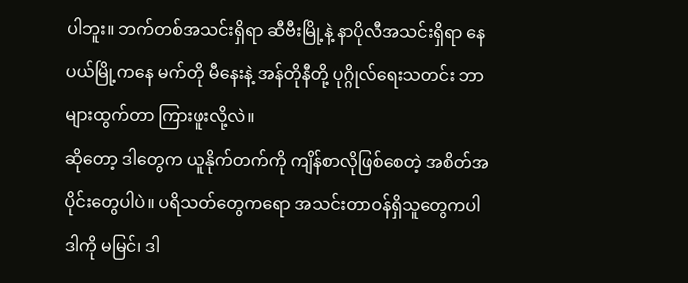ပါဘူး။ ဘက်တစ်အသင်းရှိရာ ဆီဗီးမြို့နဲ့ နာပိုလီအသင်းရှိရာ နေပယ်မြို့ကနေ မက်တို မီနေးနဲ့ အန်တိုနီတို့ ပုဂ္ဂိုလ်ရေးသတင်း ဘာများထွက်တာ ကြားဖူးလို့လဲ။
ဆိုတော့ ဒါတွေက ယူနိုက်တက်ကို ကျိန်စာလိုဖြစ်စေတဲ့ အစိတ်အပိုင်းတွေပါပဲ။ ပရိသတ်တွေကရော အသင်းတာဝန်ရှိသူတွေကပါ ဒါကို မမြင်၊ ဒါ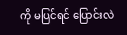ကို မပြင်ရင် ပြောင်းလဲ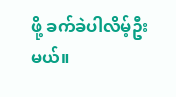ဖို့ ခက်ခဲပါလိမ့်ဦးမယ်။